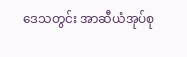ဒေသတွင်း အာဆီယံအုပ်စု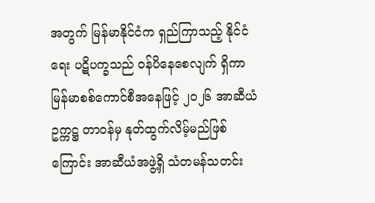အတွက် မြန်မာနိုင်ငံက ရှည်ကြာသည့် နိုင်ငံရေး ပဋိပက္ခသည် ဝန်ပိနေစေလျက် ရှိကာ မြန်မာစစ်ကောင်စီအနေဖြင့် ၂၀၂၆ အာဆီယံဥက္ကဋ္ဌ တာဝန်မှ နုတ်ထွက်လိမ့်မည်ဖြစ်ကြောင်း အာဆီယံအဖွဲ့ရှိ သံတမန်သတင်း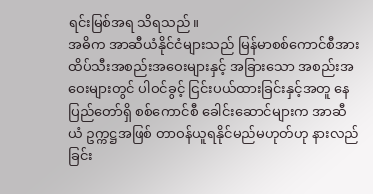ရင်းမြစ်အရ သိရသည်။
အဓိက အာဆီယံနိုင်ငံများသည် မြန်မာစစ်ကောင်စီအား ထိပ်သီးအစည်းအဝေးများနှင့် အခြားသော အစည်းအဝေးများတွင် ပါဝင်ခွင့် ငြင်းပယ်ထားခြင်းနှင့်အတူ နေပြည်တော်ရှိ စစ်ကောင်စီ ခေါင်းဆောင်များက အာဆီယံ ဥက္ကဋ္ဌအဖြစ် တာဝန်ယူရနိုင်မည်မဟုတ်ဟု နားလည်ခြင်း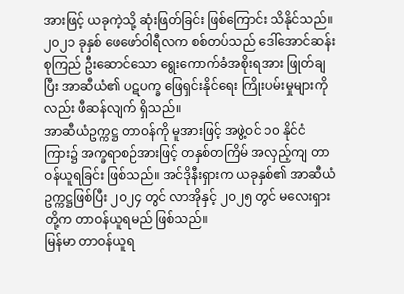အားဖြင့် ယခုကဲ့သို့ ဆုံးဖြတ်ခြင်း ဖြစ်ကြောင်း သိနိုင်သည်။ ၂၀၂၁ ခုနှစ် ဖေဖော်ဝါရီလက စစ်တပ်သည် ဒေါ်အောင်ဆန်းစုကြည် ဦးဆောင်သော ရွေးကောက်ခံအစိုးရအား ဖြုတ်ချပြီး အာဆီယံ၏ ပဋပက္ခ ဖြေရှင်းနိုင်ရေး ကြိုးပမ်းမှုများကိုလည်း ဖီဆန်လျက် ရှိသည်။
အာဆီယံဥက္ကဋ္ဌ တာဝန်ကို မူအားဖြင့် အဖွဲ့ဝင် ၁၀ နိုင်ငံကြား၌ အက္ခရာစဉ်အားဖြင့် တနှစ်တကြိမ် အလှည့်ကျ တာဝန်ယူရခြင်း ဖြစ်သည်။ အင်ဒိုနီးရှားက ယခုနှစ်၏ အာဆီယံ ဥက္ကဋ္ဌဖြစ်ပြီး ၂၀၂၄ တွင် လာအိုနှင့် ၂၀၂၅ တွင် မလေးရှားတို့က တာဝန်ယူရမည် ဖြစ်သည်။
မြန်မာ တာဝန်ယူရ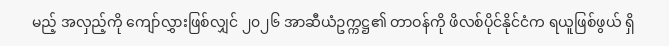မည့် အလှည့်ကို ကျော်လွှားဖြစ်လျှင် ၂၀၂၆ အာဆီယံဥက္ကဋ္ဌ၏ တာဝန်ကို ဖိလစ်ပိုင်နိုင်ငံက ရယူဖြစ်ဖွယ် ရှိ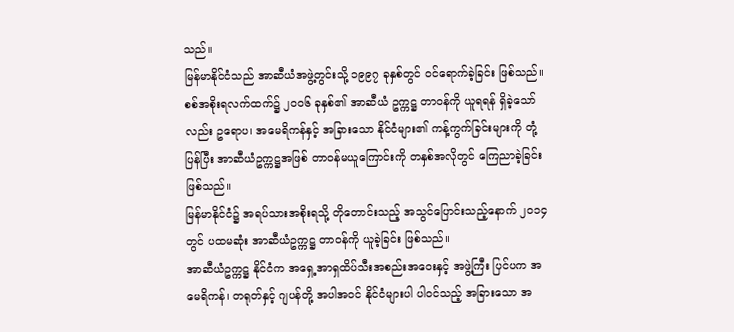သည်။
မြန်မာနိုင်ငံသည် အာဆီယံအဖွဲ့တွင်းသို့ ၁၉၉၇ ခုနှစ်တွင် ဝင်ရောက်ခဲ့ခြင်း ဖြစ်သည်။ စစ်အစိုးရလက်ထက်၌ ၂၀၀၆ ခုနှစ်၏ အာဆီယံ ဥက္ကဋ္ဌ တာဝန်ကို ယူရရန် ရှိခဲ့သော်လည်း ဥရောပ၊ အမေရိကန်နှင့် အခြားသော နိုင်ငံများ၏ ကန့်ကွက်ခြင်းများကို တုံ့ပြန်ပြီး အာဆီယံဥက္ကဋ္ဌအဖြစ် တာဝန်မယူကြောင်းကို တနှစ်အလိုတွင် ကြေညာခဲ့ခြင်း ဖြစ်သည်။
မြန်မာနိုင်ငံ၌ အရပ်သားအစိုးရသို့ တိုတောင်းသည့် အသွင်ပြောင်းသည့်နောက် ၂၀၁၄ တွင် ပထမဆုံး အာဆီယံဥက္ကဋ္ဌ တာဝန်ကို ယူခဲ့ခြင်း ဖြစ်သည်။
အာဆီယံဥက္ကဋ္ဌ နိုင်ငံက အရှေ့အာရှထိပ်သီးအစည်းအဝေးနှင့် အဖွဲ့ကြီး ပြင်ပက အမေရိကန်၊ တရုတ်နှင့် ဂျပန်တို့ အပါအဝင် နိုင်ငံများပါ ပါဝင်သည့် အခြားသော အ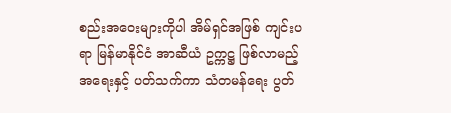စည်းအဝေးများကိုပါ အိမ်ရှင်အဖြစ် ကျင်းပရာ မြန်မာနိုင်ငံ အာဆီယံ ဥက္ကဋ္ဌ ဖြစ်လာမည့် အရေးနှင့် ပတ်သက်ကာ သံတမန်ရေး ပွတ်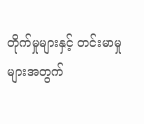တိုက်မှုများနှင့် တင်းမာမှုများအတွက်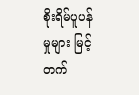စိုးရိမ်ပူပန်မှုများ မြင့်တက်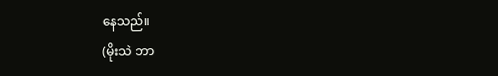နေသည်။
(မိုးသဲ ဘာ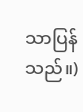သာပြန်သည်။)